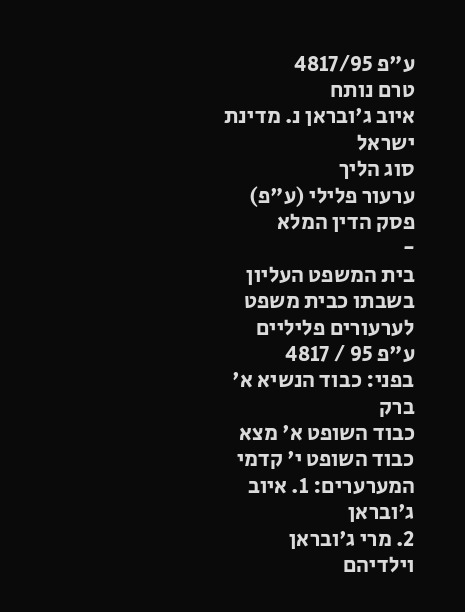ע"פ 4817/95
טרם נותח
איוב ג'ובראן נ. מדינת ישראל
סוג הליך
ערעור פלילי (ע"פ)
פסק הדין המלא
-
בית המשפט העליון בשבתו כבית משפט לערעורים פליליים
ע"פ 95 / 4817
בפני: כבוד הנשיא א' ברק
כבוד השופט א' מצא
כבוד השופט י' קדמי
המערערים: 1. איוב ג'ובראן
2. מרי ג'ובראן וילדיהם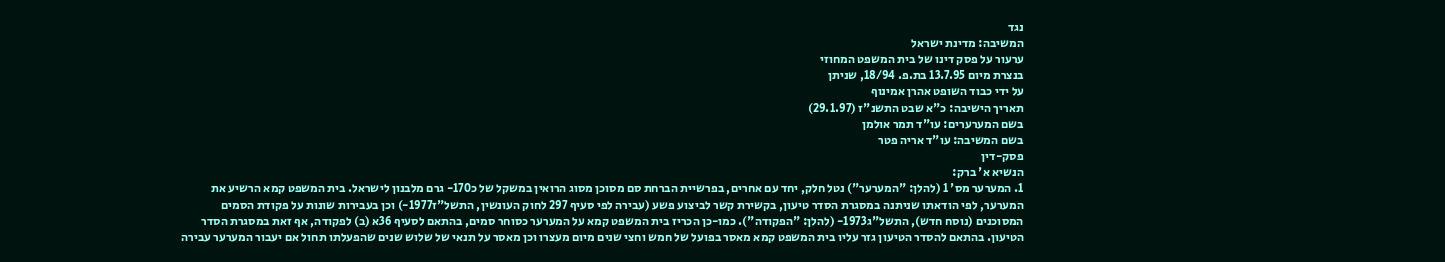נגד
המשיבה: מדינת ישראל
ערעור על פסק דינו של בית המשפט המחוזי
בנצרת מיום 13.7.95 בת.פ. 18/94, שניתן
על ידי כבוד השופט אהרן אמינוף
תאריך הישיבה: כ"א שבט התשנ"ז (29.1.97)
בשם המערערים: עו"ד תמר אולמן
בשם המשיבה: עו"ד אריה פטר
פסק-דין
הנשיא א' ברק:
1. המערער מס' 1 (להלן: "המערער") נטל חלק, יחד עם אחרים, בפרשיית הברחת סם מסוכן מסוג הרואין במשקל של כ170- גרם מלבנון לישראל. בית המשפט קמא הרשיע את המערער, לפי הודאתו שניתנה במסגרת הסדר טיעון, בקשירת קשר לביצוע פשע (עבירה לפי סעיף 297 לחוק העונשין, התשל"ז1977-) וכן בעבירות שונות על פקודת הסמים המסוכנים (נוסח חדש), התשל"ג1973- (להלן: "הפקודה"). כמו-כן הכריז בית המשפט קמא על המערער כסוחר סמים, בהתאם לסעיף 36א (ב) לפקודה, אף זאת במסגרת הסדר הטיעון. בהתאם להסדר הטיעון גזר עליו בית המשפט קמא מאסר בפועל של חמש וחצי שנים מיום מעצרו וכן מאסר על תנאי של שלוש שנים שהפעלתו תחול אם יעבור המערער עבירה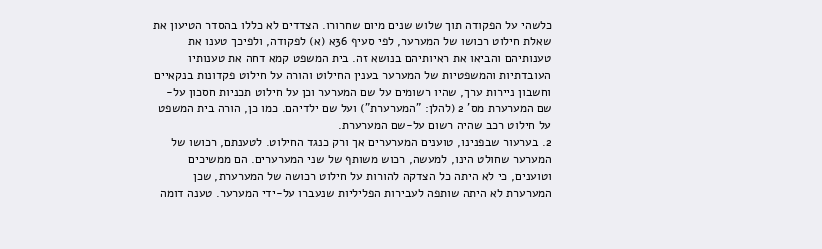כלשהי על הפקודה תוך שלוש שנים מיום שחרורו. הצדדים לא כללו בהסדר הטיעון את שאלת חילוט רכושו של המערער, לפי סעיף 36א (א) לפקודה, ולפיכך טענו את טענותיהם והביאו את ראיותיהם בנושא זה. בית המשפט קמא דחה את טענותיו העובדתיות והמשפטיות של המערער בענין החילוט והורה על חילוט פקדונות בנקאיים וחשבון ניירות ערך, שהיו רשומים על שם המערער וכן על חילוט תכניות חסכון על-שם המערערת מס' 2 (להלן: "המערערת") ועל שם ילדיהם. כמו כן, הורה בית המשפט על חילוט רכב שהיה רשום על-שם המערערת.
2. בערעור שבפנינו, טוענים המערערים אך ורק כנגד החילוט. לטענתם, רכושו של המערער שחולט הינו, למעשה, רכוש משותף של שני המערערים. הם ממשיכים וטוענים, כי לא היתה כל הצדקה להורות על חילוט רכושה של המערערת, שכן המערערת לא היתה שותפה לעבירות הפליליות שנעברו על-ידי המערער. טענה דומה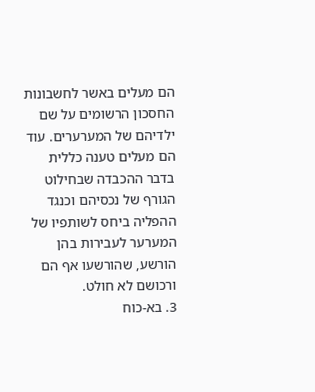הם מעלים באשר לחשבונות החסכון הרשומים על שם ילדיהם של המערערים. עוד הם מעלים טענה כללית בדבר ההכבדה שבחילוט הגורף של נכסיהם וכנגד ההפליה ביחס לשותפיו של המערער לעבירות בהן הורשע, שהורשעו אף הם ורכושם לא חולט.
3. בא-כוח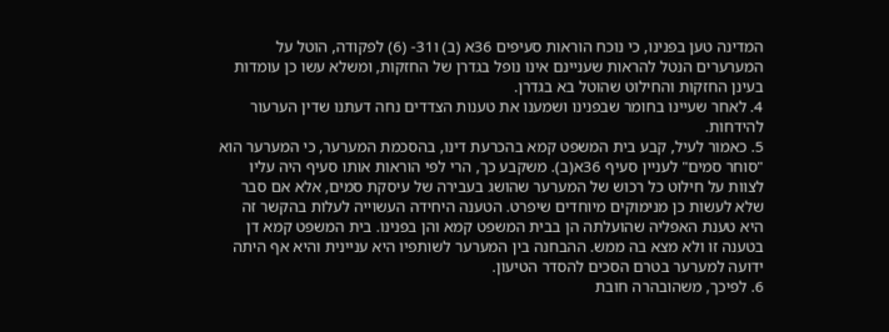המדינה טען בפנינו, כי נוכח הוראות סעיפים 36א (ב) ו31- (6) לפקודה, הוטל על המערערים הנטל להראות שעניינם אינו נופל בגדרן של החזקות, ומשלא עשו כן עומדות בעינן החזקות והחילוט שהוטל בא בגדרן.
4. לאחר שעיינו בחומר שבפנינו ושמענו את טענות הצדדים נחה דעתנו שדין הערעור להידחות.
5. כאמור לעיל, קבע בית המשפט קמא בהכרעת דינו, בהסכמת המערער, כי המערער הוא "סוחר סמים" לעניין סעיף 36א(ב). משקבע כך, הרי לפי הוראות אותו סעיף היה עליו לצוות על חילוט כל רכוש של המערער שהושג בעבירה של עיסקת סמים, אלא אם סבר שלא לעשות כן מנימוקים מיוחדים שיפרט. הטענה היחידה העשוייה לעלות בהקשר זה היא טענת האפליה שהועלתה הן בבית המשפט קמא והן בפנינו. בית המשפט קמא דן בטענה זו ולא מצא בה ממש. ההבחנה בין המערער לשותפיו היא עניינית והיא אף היתה ידועה למערער בטרם הסכים להסדר הטיעון.
6. לפיכך, משהובהרה חובת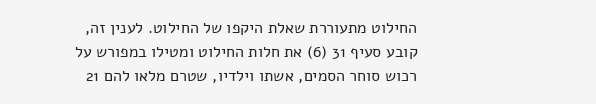החילוט מתעוררת שאלת היקפו של החילוט. לענין זה, קובע סעיף 31 (6) את חלות החילוט ומטילו במפורש על רכוש סוחר הסמים, אשתו וילדיו, שטרם מלאו להם 21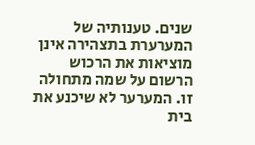שנים. טענותיה של המערערת בתצהירה אינן מוציאות את הרכוש הרשום על שמה מתחולה זו. המערער לא שיכנע את בית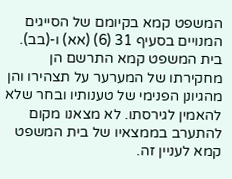המשפט קמא בקיומם של הסייגים המנויים בסעיף 31 (6) (אא) ו-(בב). בית המשפט קמא התרשם הן מחקירתו של המערער על תצהירו והן מהגיונן הפנימי של טענותיו ובחר שלא להאמין לגירסתו. לא מצאנו מקום להתערב בממצאיו של בית המשפט קמא לעניין זה.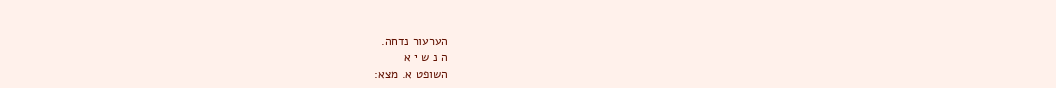הערעור נדחה.
ה נ ש י א
השופט א. מצא: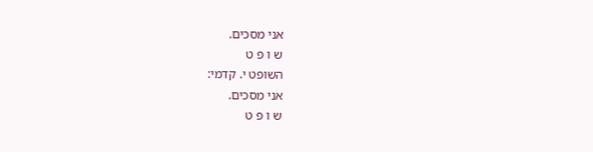אני מסכים.
ש ו פ ט
השופט י. קדמי:
אני מסכים.
ש ו פ ט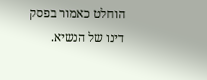הוחלט כאמור בפסק דינו של הנשיא.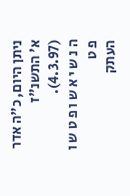ניתן היום, כ"ה אדר א' התשנ"ז (4.3.97).
ה נ ש י א ש ו פ ט ש ו פ ט
העתק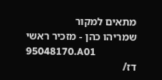מתאים למקור
שמריהו כהן - מזכיר ראשי
95048170.A01
דז/